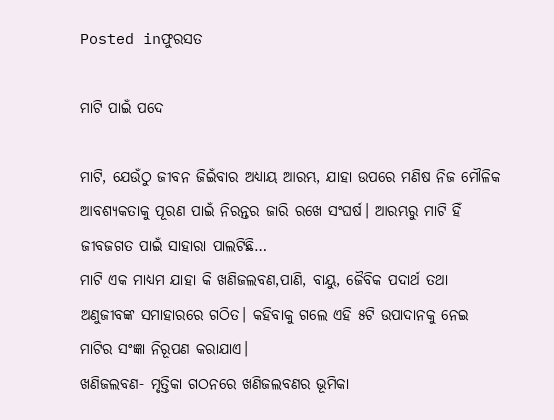Posted inଫୁରସତ

ମାଟି ପାଇଁ ପଦେ

ମାଟି, ଯେଉଁଠୁ ଜୀବନ ଜିଇଁବାର ଅଧ୍ୟାୟ ଆରମ୍ଭ, ଯାହା ଉପରେ ମଣିଷ ନିଜ ମୌଳିକ ଆବଶ୍ୟକତାକୁ ପୂରଣ ପାଇଁ ନିରନ୍ତର ଜାରି ରଖେ ସଂଘର୍ଷ। ଆରମ୍ଭରୁ ମାଟି ହିଁ ଜୀବଜଗତ ପାଇଁ ସାହାରା ପାଲଟିଛି…
ମାଟି ଏକ ମାଧ୍ୟମ ଯାହା କି ଖଣିଜଲବଣ,ପାଣି, ବାୟୁ, ଜୈବିକ ପଦାର୍ଥ ତଥା ଅଣୁଜୀବଙ୍କ ସମାହାରରେ ଗଠିତ। କହିବାକୁ ଗଲେ ଏହି ୫ଟି ଉପାଦାନକୁ ନେଇ ମାଟିର ସଂଜ୍ଞା ନିରୂପଣ କରାଯାଏ।
ଖଣିଜଲବଣ- ମୃତ୍ତିକା ଗଠନରେ ଖଣିଜଲବଣର ଭୂମିକା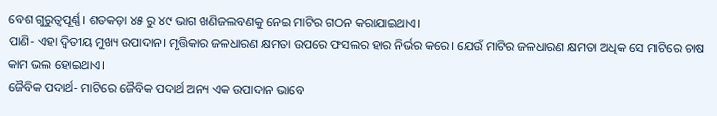ବେଶ ଗୁରୁତ୍ୱପୂର୍ଣ୍ଣ। ଶତକଡ଼ା ୪୫ ରୁ ୪୯ ଭାଗ ଖଣିଜଲବଣକୁ ନେଇ ମାଟିର ଗଠନ କରାଯାଇଥାଏ।
ପାଣି- ଏହା ଦ୍ୱିତୀୟ ମୁଖ୍ୟ ଉପାଦାନ। ମୃତ୍ତିକାର ଜଳଧାରଣ କ୍ଷମତା ଉପରେ ଫସଲର ହାର ନିର୍ଭର କରେ। ଯେଉଁ ମାଟିର ଜଳଧାରଣ କ୍ଷମତା ଅଧିକ ସେ ମାଟିରେ ଚାଷ କାମ ଭଲ ହୋଇଥାଏ।
ଜୈବିକ ପଦାର୍ଥ- ମାଟିରେ ଜୈବିକ ପଦାର୍ଥ ଅନ୍ୟ ଏକ ଉପାଦାନ ଭାବେ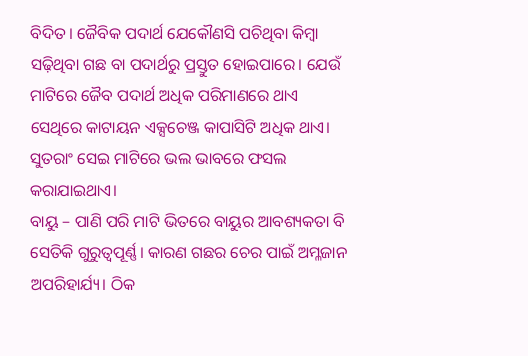ବିଦିତ। ଜୈବିକ ପଦାର୍ଥ ଯେକୌଣସି ପଚିଥିବା କିମ୍ବା ସଢ଼ିଥିବା ଗଛ ବା ପଦାର୍ଥରୁ ପ୍ରସ୍ତୁତ ହୋଇପାରେ। ଯେଉଁ ମାଟିରେ ଜୈବ ପଦାର୍ଥ ଅଧିକ ପରିମାଣରେ ଥାଏ ସେଥିରେ କାଟାୟନ ଏକ୍ସଚେଞ୍ଜ କାପାସିଟି ଅଧିକ ଥାଏ। ସୁତରାଂ ସେଇ ମାଟିରେ ଭଲ ଭାବରେ ଫସଲ କରାଯାଇଥାଏ।
ବାୟୁ – ପାଣି ପରି ମାଟି ଭିତରେ ବାୟୁର ଆବଶ୍ୟକତା ବି ସେତିକି ଗୁରୁତ୍ୱପୂର୍ଣ୍ଣ। କାରଣ ଗଛର ଚେର ପାଇଁ ଅମ୍ଳଜାନ ଅପରିହାର୍ଯ୍ୟ। ଠିକ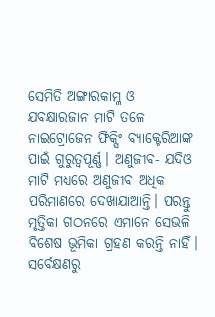ସେମିତି ଅଙ୍ଗାରକାମ୍ଳ ଓ ଯବକ୍ଷାରଜାନ ମାଟି ତଳେ ନାଇଟ୍ରୋଜେନ ଫିକ୍ସିଂ ବ୍ୟାକ୍ଟେରିଆଙ୍କ ପାଇଁ ଗୁରୁତ୍ୱପୂର୍ଣ୍ଣ। ଅଣୁଜୀବ- ଯଦିଓ ମାଟି ମଧ୍ୟରେ ଅଣୁଜୀବ ଅଧିକ ପରିମାଣରେ ଦେଖାଯାଆନ୍ତି। ପରନ୍ତୁ ମୃତ୍ତିକା ଗଠନରେ ଏମାନେ ସେଭଳି ବିଶେଷ ଭୂମିକା ଗ୍ରହଣ କରନ୍ତି ନାହିଁ। ସର୍ବେକ୍ଷଣରୁ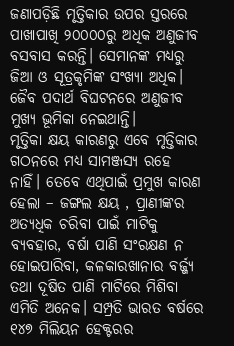ଜଣାପଡ଼ିଛି ମୃତ୍ତିକାର ଉପର ସ୍ତରରେ ପାଖାପାଖି ୨୦୦୦୦ରୁ ଅଧିକ ଅଣୁଜୀବ ବସବାସ କରନ୍ତି। ସେମାନଙ୍କ ମଧ୍ୟରୁ ଜିଆ ଓ ସୂତ୍ରକୃମିଙ୍କ ସଂଖ୍ୟା ଅଧିକ। ଜୈବ ପଦାର୍ଥ ବିଘଟନରେ ଅଣୁଜୀବ ମୁଖ୍ୟ ଭୂମିକା ନେଇଥାନ୍ତି।
ମୃତ୍ତିକା କ୍ଷୟ କାରଣରୁ ଏବେ ମୃତ୍ତିକାର ଗଠନରେ ମଧ୍ୟ ସାମଞ୍ଜସ୍ୟ ରହେ ନାହିଁ। ତେବେ ଏଥିପାଇଁ ପ୍ରମୁଖ କାରଣ ହେଲା – ଜଙ୍ଗଲ କ୍ଷୟ , ପ୍ରାଣୀଙ୍କର ଅତ୍ୟଧିକ ଚରିବା ପାଇଁ ମାଟିକୁ ବ୍ୟବହାର, ବର୍ଷା ପାଣି ସଂରକ୍ଷଣ ନ ହୋଇପାରିବା, କଳକାରଖାନାର ବର୍ଜ୍ଜ୍ୟ ତଥା ଦୂଷିତ ପାଣି ମାଟିରେ ମିଶିବା ଏମିତି ଅନେକ। ସମ୍ପ୍ରତି ଭାରତ ବର୍ଷରେ ୧୪୭ ମିଲିୟନ ହେକ୍ଟରର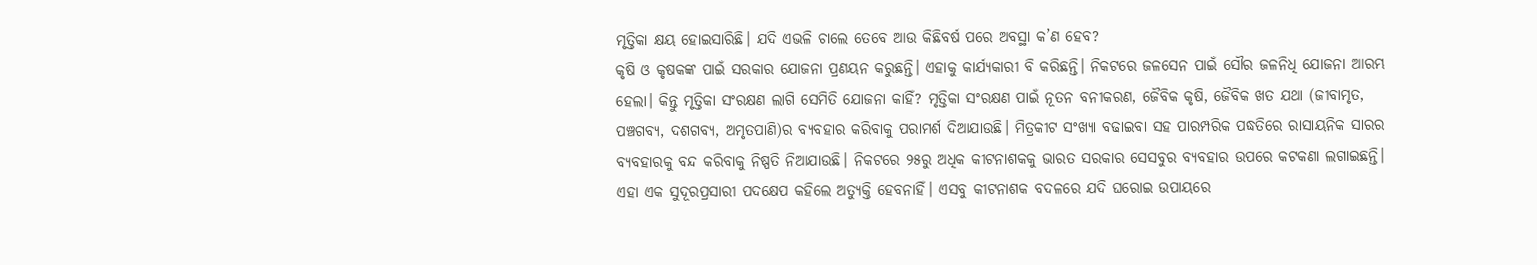ମୃତ୍ତିକା କ୍ଷୟ ହୋଇସାରିଛି। ଯଦି ଏଭଳି ଚାଲେ ତେବେ ଆଉ କିଛିବର୍ଷ ପରେ ଅବସ୍ଥା କ’ଣ ହେବ?
କୃଷି ଓ କୃଷକଙ୍କ ପାଇଁ ସରକାର ଯୋଜନା ପ୍ରଣୟନ କରୁଛନ୍ତି। ଏହାକୁ କାର୍ଯ୍ୟକାରୀ ବି କରିଛନ୍ତି। ନିକଟରେ ଜଳସେନ ପାଇଁ ସୌର ଜଳନିଧି ଯୋଜନା ଆରମ୍ଭ ହେଲା। କିନ୍ତୁ ମୃତ୍ତିକା ସଂରକ୍ଷଣ ଲାଗି ସେମିତି ଯୋଜନା କାହିଁ? ମୃତ୍ତିକା ସଂରକ୍ଷଣ ପାଇଁ ନୂତନ ବନୀକରଣ, ଜୈବିକ କୃଷି, ଜୈବିକ ଖତ ଯଥା (ଜୀବାମୃତ, ପଞ୍ଚଗବ୍ୟ, ଦଶଗବ୍ୟ, ଅମୃତପାଣି)ର ବ୍ୟବହାର କରିବାକୁ ପରାମର୍ଶ ଦିଆଯାଉଛି। ମିତ୍ରକୀଟ ସଂଖ୍ୟା ବଢାଇବା ସହ ପାରମ୍ପରିକ ପଦ୍ଧତିରେ ରାସାୟନିକ ସାରର ବ୍ୟବହାରକୁ ବନ୍ଦ କରିବାକୁ ନିଷ୍ପତି ନିଆଯାଉଛି। ନିକଟରେ ୨୫ରୁ ଅଧିକ କୀଟନାଶକକୁ ଭାରତ ସରକାର ସେସବୁର ବ୍ୟବହାର ଉପରେ କଟକଣା ଲଗାଇଛନ୍ତି। ଏହା ଏକ ସୁଦୂରପ୍ରସାରୀ ପଦକ୍ଷେପ କହିଲେ ଅତ୍ୟୁକ୍ତି ହେବନାହିଁ। ଏସବୁ କୀଟନାଶକ ବଦଳରେ ଯଦି ଘରୋଇ ଉପାୟରେ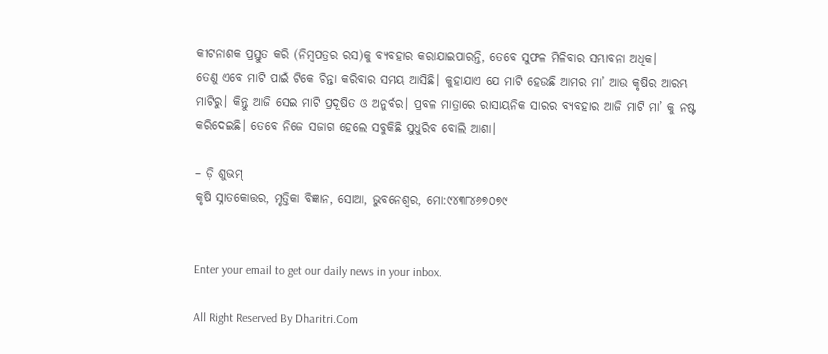କୀଟନାଶକ ପ୍ରସ୍ତୁତ କରି (ନିମ୍ବପତ୍ରର ରସ)କୁ ବ୍ୟବହାର କରାଯାଇପାରନ୍ତି, ତେବେ ସୁଫଳ ମିଳିବାର ସମ୍ଭାବନା ଅଧିକ।
ତେଣୁ ଏବେ ମାଟି ପାଇଁ ଟିକେ ଚିନ୍ତା କରିବାର ସମୟ ଆସିଛି। କୁହାଯାଏ ଯେ ମାଟି ହେଉଛି ଆମର ମା’ ଆଉ କୃଷିର ଆରମ୍ଭ ମାଟିରୁ। କିନ୍ତୁ ଆଜି ସେଇ ମାଟି ପ୍ରଦୂଷିତ ଓ ଅନୁର୍ବର। ପ୍ରବଳ ମାତ୍ରାରେ ରାସାୟନିକ ସାରର ବ୍ୟବହାର ଆଜି ମାଟି ମା’ କୁ ନଷ୍ଟ କରିଦେଇଛି। ତେବେ ନିଜେ ସଜାଗ ହେଲେ ସବୁକିଛି ସୁଧୁରିବ ବୋଲି ଆଶା।

– ଡ଼ି ଶୁଭମ୍‌
କୃଷି ସ୍ନାତକୋତ୍ତର, ମୃତ୍ତିକା ବିଜ୍ଞାନ, ସୋଆ, ଭୁବନେଶ୍ୱର, ମୋ:୯୪୩୮୪୬୭୦୭୯


Enter your email to get our daily news in your inbox.

All Right Reserved By Dharitri.Com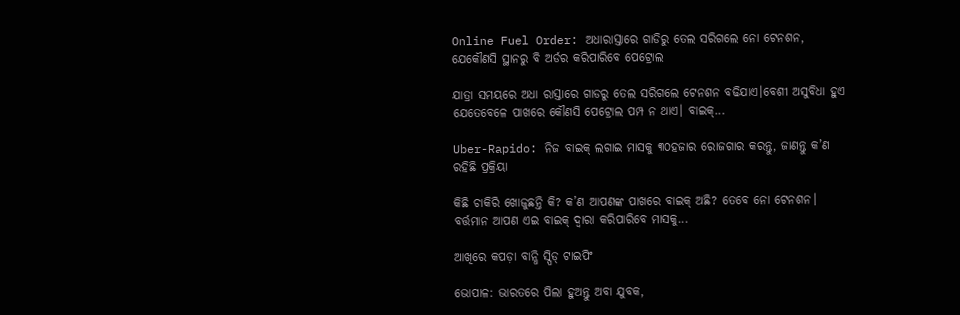Online Fuel Order: ଅଧାରାସ୍ତାରେ ଗାଡିରୁ ତେଲ ସରିଗଲେ ନୋ ଟେନଶନ, ଯେକୌଣସି ସ୍ଥାନରୁ ବି ଅର୍ଡର କରିପାରିବେ ପେଟ୍ରୋଲ

ଯାତ୍ରା ସମୟରେ ଅଧା ରାସ୍ତାରେ ଗାଡରୁ ତେଲ ସରିଗଲେ ଟେନଶନ ବଢିଯାଏ।ବେଶୀ ଅସୁବିଧା ହୁଏ ଯେତେବେଳେ ପାଖରେ କୌଣସି ପେଟ୍ରୋଲ ପମ୍ପ ନ ଥାଏ। ବାଇକ୍‌...

Uber-Rapido: ନିଜ ବାଇକ୍‌ ଲଗାଇ ମାସକୁ ୩୦ହଜାର ରୋଜଗାର କରନ୍ତୁ, ଜାଣନ୍ତୁ କ’ଣ ରହିଛି ପ୍ରକ୍ରିୟା

କିଛି ଚାକିରି ଖୋଜୁଛନ୍ତି କି? କ’ଣ ଆପଣଙ୍କ ପାଖରେ ବାଇକ୍‌ ଅଛି? ତେବେ ନୋ ଟେନଶନ। ବର୍ତ୍ତମାନ ଆପଣ ଏଇ ବାଇକ୍‌ ଦ୍ୱାରା କରିପାରିବେ ମାସକୁ...

ଆଖିରେ କପଡ଼ା ବାନ୍ଧି ସ୍ପିଡ୍‌ ଟାଇପିଂ

ଭୋପାଳ: ଭାରତରେ ପିଲା ହୁଅନ୍ତୁ ଅବା ଯୁବକ,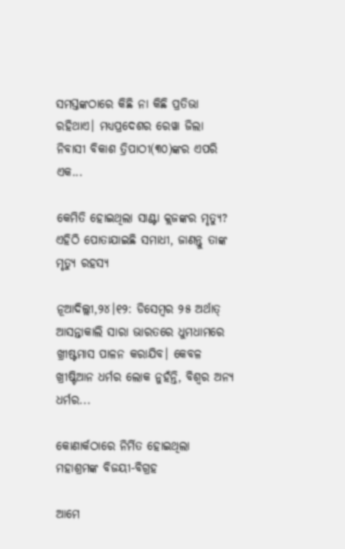ସମସ୍ତଙ୍କଠାରେ କିଛି ନା କିଛି ପ୍ରତିଭା ରହିଥାଏ। ମଧ୍ୟପ୍ରଦେଶର ରେୱା ଜିଲା ନିବାସୀ ବିକାଶ ତ୍ରିପାଠୀ(୩୦)ଙ୍କର ଏପରି ଏକ...

କେମିତି ହୋଇଥିଲା ସାଣ୍ଟା କ୍ଲଜଙ୍କର ମୃତ୍ୟୁ? ଏହିଠି ପୋତାଯାଇଛି ସମାଧୀ, ଜାଣନ୍ତୁ ତାଙ୍କ ମୃତ୍ୟୁ ରହସ୍ୟ

ନୂଆଦିଲ୍ଲୀ,୨୪।୧୨: ଡିସେମ୍ବର ୨୫ ଅର୍ଥାତ୍‌ ଆସନ୍ତାକାଲି ସାରା ଭାରତରେ ଧୁମଧାମରେ ଖ୍ରୀଷ୍ଟମାସ ପାଳନ କରାଯିବ। କେବଳ ଖ୍ରୀଷ୍ଟିଆନ ଧର୍ମର ଲୋକ ନୁହଁନ୍ତି, ବିଶ୍ୱର ଅନ୍ୟ ଧର୍ମର...

କୋଣାର୍କଠାରେ ନିର୍ମିତ ହୋଇଥିଲା ମହାଶ୍ରମଙ୍କ ବିଜୟୀ-ବିଗ୍ରହ

ଆମେ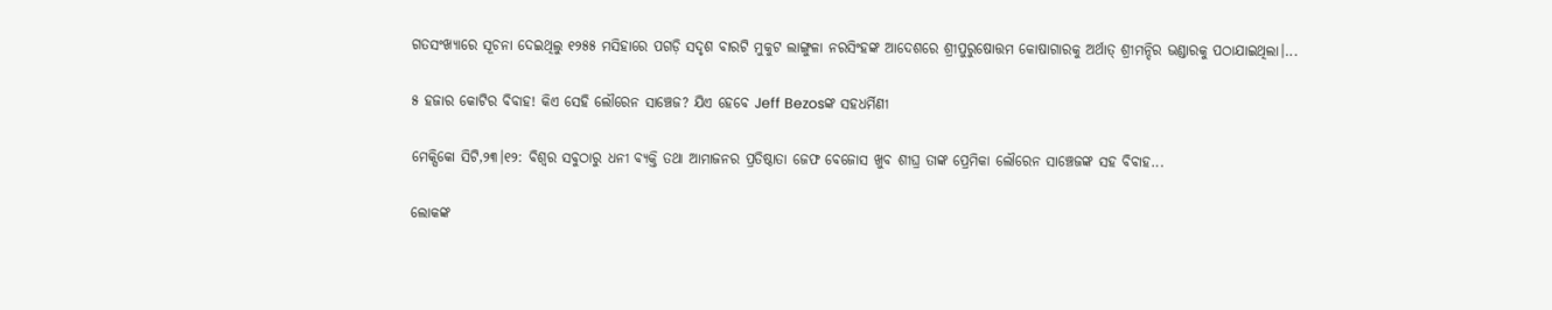ଗତସଂଖ୍ୟାରେ ସୂଚନା ଦେଇଥିଲୁ ୧୨୫୫ ମସିହାରେ ପଗଡ଼ି ସଦୃଶ ବାରଟି ମୁକୁଟ ଲାଙ୍ଗୁଳା ନରସିଂହଙ୍କ ଆଦେଶରେ ଶ୍ରୀପୁରୁଷୋତ୍ତମ କୋଷାଗାରକୁ ଅର୍ଥାତ୍‌ ଶ୍ରୀମନ୍ଦିର ଭଣ୍ଡାରକୁ ପଠାଯାଇଥିଲା।...

୫ ହଜାର କୋଟିର ବିବାହ! କିଏ ସେହି ଲୌରେନ ସାଞ୍ଚେଜ? ଯିଏ ହେବେ Jeff Bezosଙ୍କ ସହଧର୍ମିଣୀ

ମେକ୍ସିକୋ ସିଟି,୨୩।୧୨: ବିଶ୍ୱର ସବୁଠାରୁ ଧନୀ ବ୍ୟକ୍ତି ତଥା ଆମାଜନର ପ୍ରତିଷ୍ଠାତା ଜେଫ ବେଜୋସ ଖୁବ ଶୀଘ୍ର ତାଙ୍କ ପ୍ରେମିକା ଲୌରେନ ସାଞ୍ଚେଜଙ୍କ ସହ ବିବାହ...

ଲୋକଙ୍କ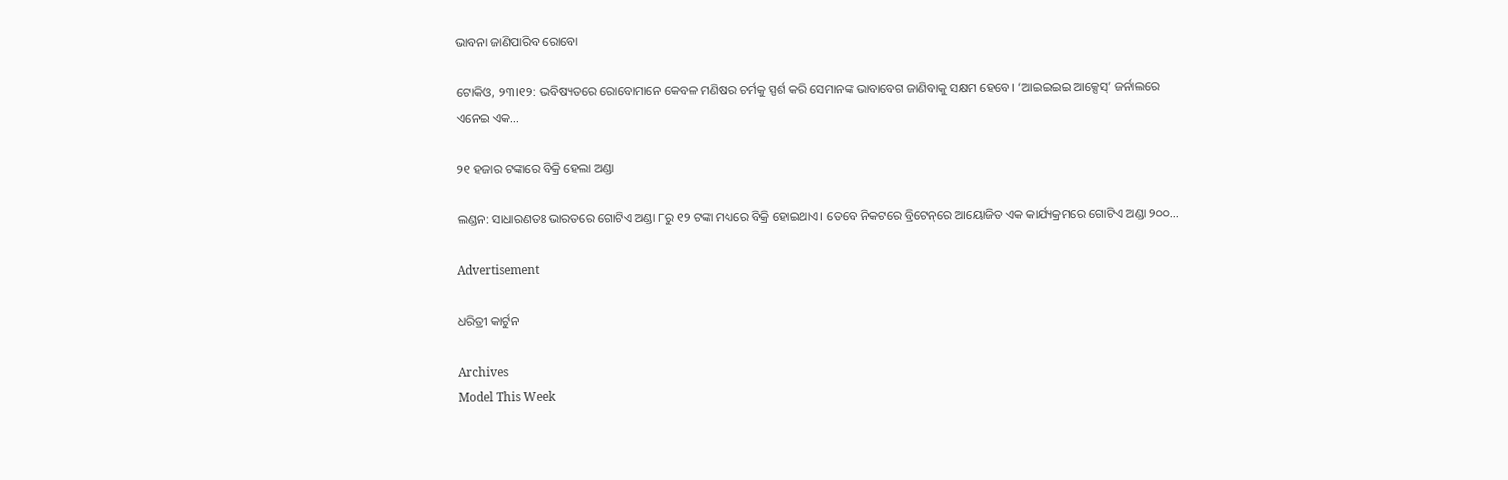ଭାବନା ଜାଣିପାରିବ ରୋବୋ

ଟୋକିଓ, ୨୩।୧୨: ଭବିଷ୍ୟତରେ ରୋବୋମାନେ କେବଳ ମଣିଷର ଚର୍ମକୁ ସ୍ପର୍ଶ କରି ସେମାନଙ୍କ ଭାବାବେଗ ଜାଣିବାକୁ ସକ୍ଷମ ହେବେ। ‘ଆଇଇଇଇ ଆକ୍ସେସ୍‌’ ଜର୍ନାଲରେ ଏନେଇ ଏକ...

୨୧ ହଜାର ଟଙ୍କାରେ ବିକ୍ରି ହେଲା ଅଣ୍ଡା

ଲଣ୍ଡନ: ସାଧାରଣତଃ ଭାରତରେ ଗୋଟିଏ ଅଣ୍ଡା ୮ରୁ ୧୨ ଟଙ୍କା ମଧ୍ୟରେ ବିକ୍ରି ହୋଇଥାଏ। ତେବେ ନିକଟରେ ବ୍ରିଟେନ୍‌ରେ ଆୟୋଜିତ ଏକ କାର୍ଯ୍ୟକ୍ରମରେ ଗୋଟିଏ ଅଣ୍ଡା ୨୦୦...

Advertisement

ଧରିତ୍ରୀ କାର୍ଟୁନ

Archives
Model This Week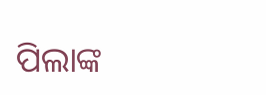ପିଲାଙ୍କ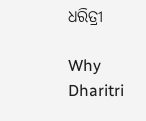ଧରିତ୍ରୀ

Why Dharitri